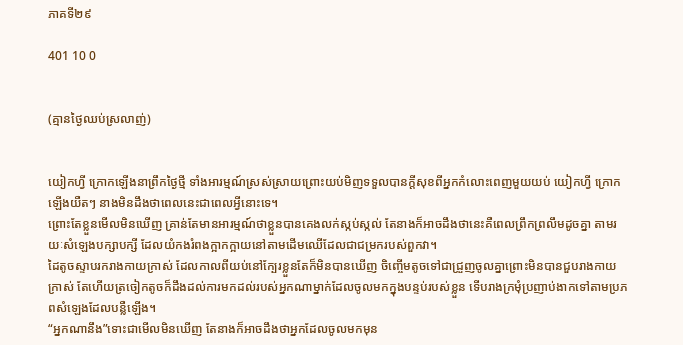ភាគទី២៩

401 10 0


(គ្មានថ្ងៃឈប់ស្រលាញ់)


យៀកហ្វី ក្រោកឡើងនាព្រឹកថ្ងៃថ្មី ទាំងអារម្មណ៍ស្រស់ស្រាយព្រោះយប់មិញទទួលបានក្ដីសុខពីអ្នកកំលោះពេញមួយយប់ យៀកហ្វី ក្រោកឡើងយឺតៗ នាងមិនដឹងថាពេលនេះជាពេលអ្វីនោះទេ។
ព្រោះតែខ្លួនមើលមិនឃើញ គ្រាន់តែមានអារម្មណ៍ថាខ្លួនបានគេងលក់ស្កប់ស្កល់ តែនាងក៏អាចដឹងថានេះគឺពេលព្រឹកព្រលឹមដូចគ្នា តាមរយៈសំឡេងបក្សាបក្សី ដែលយំកងរំពងក្អាកក្អាយនៅតាមដើមឈើដែលជាជម្រករបស់ពួកវា។
ដៃតូចស្ទាបរករាងកាយក្រាស់ ដែលកាលពីយប់នៅក្បែរខ្លួនតែក៏មិនបានឃើញ ចិញ្ចើមតូចទៅជាជ្រួញចូលគ្នាព្រោះមិនបានជួបរាងកាយក្រាស់ តែហើយត្រចៀកតូចក៏ដឹងដល់ការមកដល់របស់អ្នកណាម្នាក់ដែលចូលមកក្នុងបន្ទប់របស់ខ្លួន ទើបរាងក្រមុំប្រញាប់ងាកទៅតាមប្រភពសំឡេងដែលបន្លឺឡើង។
“អ្នកណានឹង”ទោះជាមើលមិនឃើញ តែនាងក៏អាចដឹងថាអ្នកដែលចូលមកមុន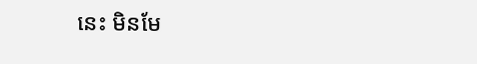នេះ មិនមែ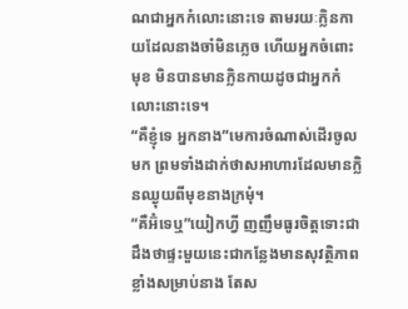ណជាអ្នកកំលោះនោះទេ តាមរយៈក្លិនកាយដែលនាងចាំមិនភ្លេច ហើយអ្នកចំពោះមុខ មិនបានមានក្លិនកាយដូចជាអ្នកកំលោះនោះទេ។
“គឺខ្ញុំទេ អ្នកនាង”មេការចំណាស់ដើរចូលមក ព្រមទាំងដាក់ថាសអាហារដែលមានក្លិនឈ្ងុយពីមុខនាងក្រមុំ។
“គឺអ៊ំទេឬ”យៀកហ្វី ញញឹមធូរចិត្តទោះជាដឹងថាផ្ទះមួយនេះជាកន្លែងមានសុវត្ថិភាពខ្លាំងសម្រាប់នាង តែស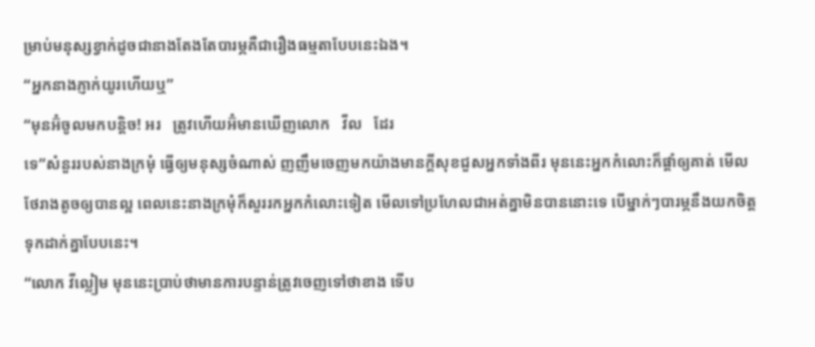ម្រាប់មនុស្សខ្វាក់ដូចជានាងតែងតែបារម្ភគឺជារឿងធម្មតាបែបនេះឯង។
“អ្នកនាងភ្ញាក់យូរហើយឬ”
“មុនអ៊ំចូលមកបន្តិច! អរ   ត្រូវហើយអ៊ំមានឃើញលោក   វីល   ដែរ
ទេ”សំនួររបស់នាងក្រមុំ ធ្វើឲ្យមនុស្សចំណាស់ ញញឹមចេញមកយ៉ាងមានក្ដីសុខជួសអ្នកទាំងពីរ មុននេះអ្នកកំលោះក៏ផ្ដាំឲ្យគាត់ មើលថែរាងតូចឲ្យបានល្អ ពេលនេះនាងក្រមុំក៏សួររកអ្នកកំលោះទៀត មើលទៅប្រហែលជាអត់គ្នាមិនបាននោះទេ បើម្នាក់ៗបារម្ភនឹងយកចិត្តទុកដាក់គ្នាបែបនេះ។
“លោក វីល្លៀម មុននេះប្រាប់ថាមានការបន្ទាន់ត្រូវចេញទៅថាខាង ទើប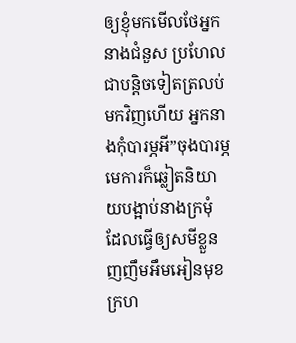ឲ្យខ្ញុំមកមើលថែអ្នកនាងជំនួស ប្រហែលជាបន្តិចទៀតត្រលប់មកវិញហើយ អ្នកនាងកុំបារម្ភអី”ចុងបារម្ភមេការក៏ឆ្លៀតនិយាយបង្អាប់នាងក្រមុំ ដែលធ្វើឲ្យសមីខ្លួនញញឹមអឹមអៀនមុខក្រហ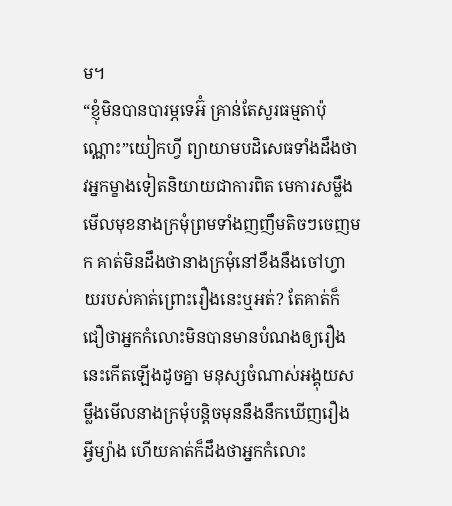ម។
“ខ្ញុំមិនបានបារម្ភទេអ៊ំ គ្រាន់តែសួរធម្មតាប៉ុណ្ណោះ”យៀកហ្វី ព្យាយាមបដិសេធទាំងដឹងថាវអ្នកម្ខាងទៀតនិយាយជាការពិត មេការសម្លឹងមើលមុខនាងក្រមុំព្រមទាំងញញឹមតិចៗចេញមក គាត់មិនដឹងថានាងក្រមុំនៅខឹងនឹងចៅហ្វាយរបស់គាត់ព្រោះរឿងនេះឬអត់? តែគាត់ក៏ជឿថាអ្នកកំលោះមិនបានមានបំណងឲ្យរឿងនេះកើតឡើងដូចគ្នា មនុស្សចំណាស់អង្គុយសម្លឹងមើលនាងក្រមុំបន្តិចមុននឹងនឹកឃើញរឿងអ្វីម្យ៉ាង ហើយគាត់ក៏ដឹងថាអ្នកកំលោះ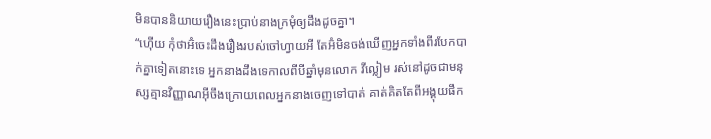មិនបាននិយាយរឿងនេះប្រាប់នាងក្រមុំឲ្យដឹងដូចគ្នា។
“ហ៊ើយ កុំថាអ៊ំចេះដឹងរឿងរបស់ចៅហ្វាយអី តែអ៊ំមិនចង់ឃើញអ្នកទាំងពីរបែកបាក់គ្នាទៀតនោះទេ អ្នកនាងដឹងទេកាលពីបីឆ្នាំមុនលោក វីល្លៀម រស់នៅដូចជាមនុស្សគ្មានវិញ្ញាណអ៊ីចឹងក្រោយពេលអ្នកនាងចេញទៅបាត់ គាត់គិតតែពីអង្គុយផឹក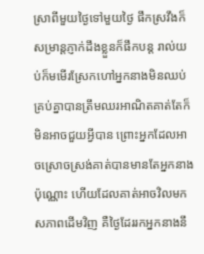ស្រាពីមួយថ្ងៃទៅមួយថ្ងៃ ផឹកស្រវឹងក៏សម្រាន្តភ្ញាក់ដឹងខ្លួនក៏ផឹកបន្ត រាល់យប់ក៏មមើរស្រែកហៅអ្នកនាងមិនឈប់ គ្រប់គ្នាបានត្រឹមឈរអាណិតគាត់តែក៏មិនអាចជួយអ្វីបាន ព្រោះអ្នកដែលអាចស្រោចស្រង់គាត់បានមានតែអ្នកនាងប៉ុណ្ណោះ ហើយដែលគាត់អាចវិលមកសភាពដើមវិញ គឺថ្ងៃដែររកអ្នកនាងនឹ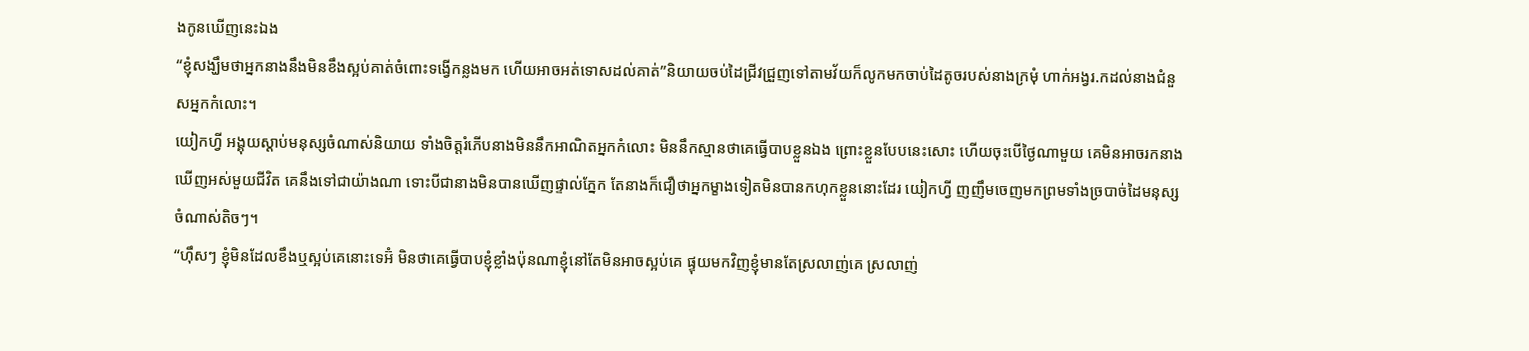ងកូនឃើញនេះឯង
“ខ្ញុំសង្ឃឹមថាអ្នកនាងនឹងមិនខឹងស្អប់គាត់ចំពោះទង្វើកន្លងមក ហើយអាចអត់ទោសដល់គាត់”និយាយចប់ដៃជ្រីវជ្រួញទៅតាមវ័យក៏លូកមកចាប់ដៃតូចរបស់នាងក្រមុំ ហាក់អង្វរ.កដល់នាងជំនួសអ្នកកំលោះ។
យៀកហ្វី អង្គុយស្ដាប់មនុស្សចំណាស់និយាយ ទាំងចិត្តរំភើបនាងមិននឹកអាណិតអ្នកកំលោះ មិននឹកស្មានថាគេធ្វើបាបខ្លួនឯង ព្រោះខ្លួនបែបនេះសោះ ហើយចុះបើថ្ងៃណាមួយ គេមិនអាចរកនាងឃើញអស់មួយជីវិត គេនឹងទៅជាយ៉ាងណា ទោះបីជានាងមិនបានឃើញផ្ទាល់ភ្នែក តែនាងក៏ជឿថាអ្នកម្ខាងទៀតមិនបានកហុកខ្លួននោះដែរ យៀកហ្វី ញញឹមចេញមកព្រមទាំងច្របាច់ដៃមនុស្សចំណាស់តិចៗ។
“ហ៊ឹសៗ ខ្ញុំមិនដែលខឹងឬស្អប់គេនោះទេអ៊ំ មិនថាគេធ្វើបាបខ្ញុំខ្លាំងប៉ុនណាខ្ញុំនៅតែមិនអាចស្អប់គេ ផ្ទុយមកវិញខ្ញុំមានតែស្រលាញ់គេ ស្រលាញ់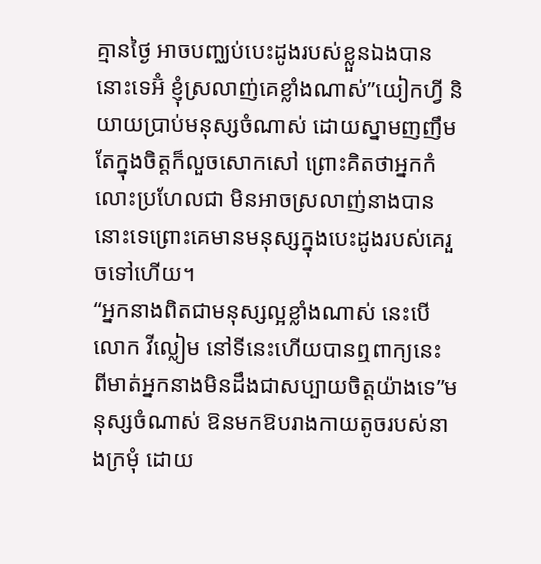គ្មានថ្ងៃ អាចបញ្ឈប់បេះដូងរបស់ខ្លួនឯងបាននោះទេអ៊ំ ខ្ញុំស្រលាញ់គេខ្លាំងណាស់”យៀកហ្វី និយាយប្រាប់មនុស្សចំណាស់ ដោយស្នាមញញឹមតែក្នុងចិត្តក៏លួចសោកសៅ ព្រោះគិតថាអ្នកកំលោះប្រហែលជា មិនអាចស្រលាញ់នាងបាននោះទេព្រោះគេមានមនុស្សក្នុងបេះដូងរបស់គេរួចទៅហើយ។
“អ្នកនាងពិតជាមនុស្សល្អខ្លាំងណាស់ នេះបើលោក វីល្លៀម នៅទីនេះហើយបានឮពាក្យនេះ ពីមាត់អ្នកនាងមិនដឹងជាសប្បាយចិត្តយ៉ាងទេ”មនុស្សចំណាស់ ឱនមកឱបរាងកាយតូចរបស់នាងក្រមុំ ដោយ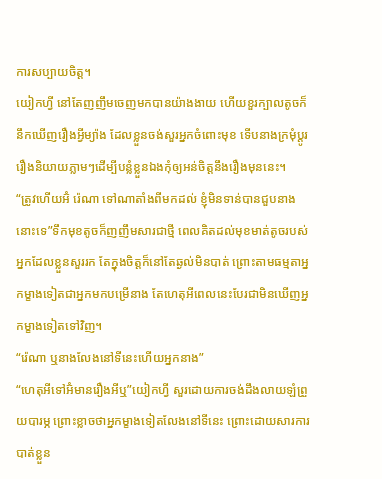ការសប្បាយចិត្ត។
យៀកហ្វី នៅតែញញឹមចេញមកបានយ៉ាងងាយ ហើយខួរក្បាលតូចក៏នឹកឃើញរឿងអ្វីម្យ៉ាង ដែលខ្លួនចង់សួរអ្នកចំពោះមុខ ទើបនាងក្រមុំប្ដូររឿងនិយាយភ្លាមៗដើម្បីបន្លំខ្លួនឯងកុំឲ្យអន់ចិត្តនឹងរឿងមុននេះ។
“ត្រូវហើយអ៊ំ រ៉េណា ទៅណាតាំងពីមកដល់ ខ្ញុំមិនទាន់បានជួបនាងនោះទេ”ទឹកមុខតូចក៏ញញឹមសារជាថ្មី ពេលគិតដល់មុខមាត់តូចរបស់អ្នកដែលខ្លួនសួររក តែក្នុងចិត្តក៏នៅតែឆ្ងល់មិនបាត់ ព្រោះតាមធម្មតាអ្នកម្ខាងទៀតជាអ្នកមកបម្រើនាង តែហេតុអីពេលនេះបែរជាមិនឃើញអ្នកម្ខាងទៀតទៅវិញ។
“រ៉េណា ឬនាងលែងនៅទីនេះហើយអ្នកនាង”
“ហេតុអីទៅអ៊ំមានរឿងអីឬ”យៀកហ្វី សួរដោយការចង់ដឹងលាយឡំព្រួយបារម្ភ ព្រោះខ្លាចថាអ្នកម្ខាងទៀតលែងនៅទីនេះ ព្រោះដោយសារការបាត់ខ្លួន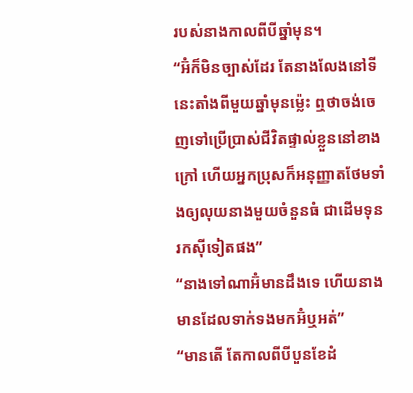របស់នាងកាលពីបីឆ្នាំមុន។
“អ៊ំក៏មិនច្បាស់ដែរ តែនាងលែងនៅទីនេះតាំងពីមួយឆ្នាំមុនម្ល៉េះ ឮថាចង់ចេញទៅប្រើប្រាស់ជីវិតផ្ទាល់ខ្លួននៅខាងក្រៅ ហើយអ្នកប្រុសក៏អនុញ្ញាតថែមទាំងឲ្យលុយនាងមួយចំនួនធំ ជាដើមទុនរកស៊ីទៀតផង”
“នាងទៅណាអ៊ំមានដឹងទេ ហើយនាងមានដែលទាក់ទងមកអ៊ំឬអត់”
“មានតើ តែកាលពីបីបួនខែដំ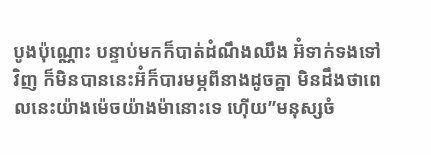បូងប៉ុណ្ណោះ បន្ទាប់មកក៏បាត់ដំណឹងឈឹង អ៊ំទាក់ទងទៅវិញ ក៏មិនបាននេះអ៊ំក៏បារមម្ភពីនាងដូចគ្នា មិនដឹងថាពេលនេះយ៉ាងម៉េចយ៉ាងម៉ានោះទេ ហ៊ើយ”មនុស្សចំ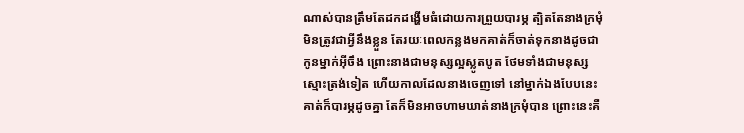ណាស់បានត្រឹមតែដកដង្ហើមធំដោយការព្រួយបារម្ភ ត្បិតតែនាងក្រមុំមិនត្រូវជាអ្វីនឹងខ្លួន តែរយៈពេលកន្លងមកគាត់ក៏ចាត់ទុកនាងដូចជាកូនម្នាក់អ៊ីចឹង ព្រោះនាងជាមនុស្សល្អស្លូតបូត ថែមទាំងជាមនុស្សស្មោះត្រង់ទៀត ហើយកាលដែលនាងចេញទៅ នៅម្នាក់ឯងបែបនេះគាត់ក៏បារម្ភដូចគ្នា តែក៏មិនអាចហាមឃាត់នាងក្រមុំបាន ព្រោះនេះគឺ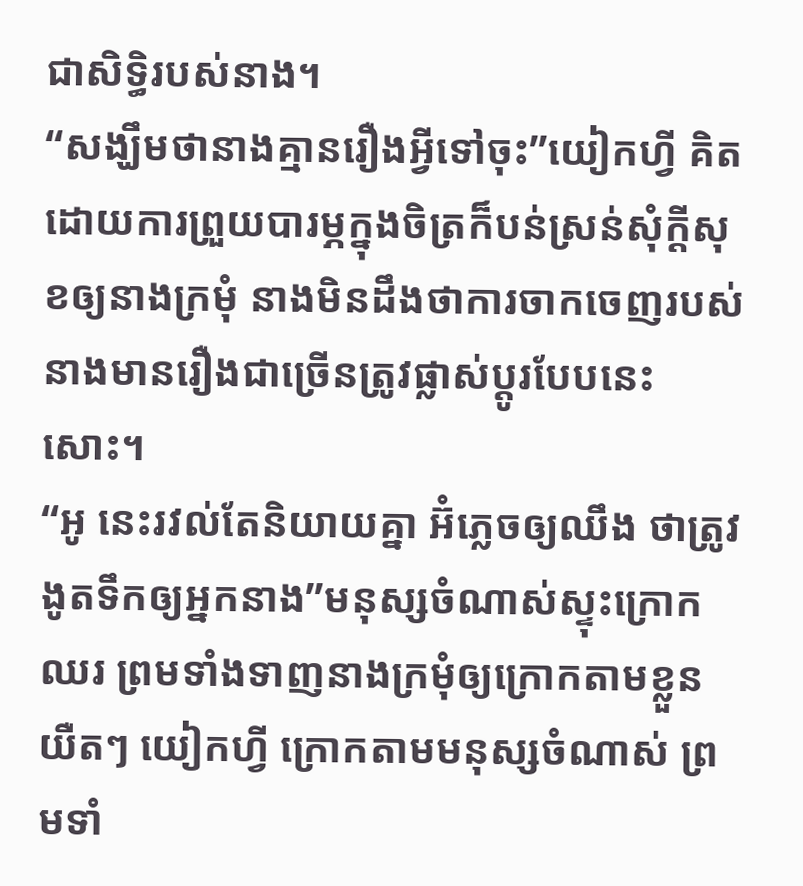ជាសិទ្ធិរបស់នាង។
“សង្ឃឹមថានាងគ្មានរឿងអ្វីទៅចុះ”យៀកហ្វី គិតដោយការព្រួយបារម្ភក្នុងចិត្រក៏បន់ស្រន់សុំក្ដីសុខឲ្យនាងក្រមុំ នាងមិនដឹងថាការចាកចេញរបស់នាងមានរឿងជាច្រើនត្រូវផ្លាស់ប្ដូរបែបនេះសោះ។
“អូ នេះរវល់តែនិយាយគ្នា អ៊ំភ្លេចឲ្យឈឹង ថាត្រូវងូតទឹកឲ្យអ្នកនាង”មនុស្សចំណាស់ស្ទុះក្រោកឈរ ព្រមទាំងទាញនាងក្រមុំឲ្យក្រោកតាមខ្លួនយឺតៗ យៀកហ្វី ក្រោកតាមមនុស្សចំណាស់ ព្រមទាំ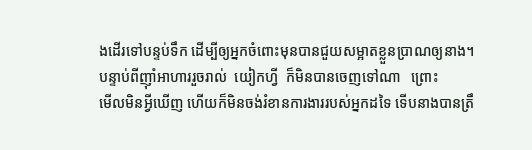ងដើរទៅបន្ទប់ទឹក ដើម្បីឲ្យអ្នកចំពោះមុនបានជួយសម្អាតខ្លួនប្រាណឲ្យនាង។
បន្ទាប់ពីញ៉ាំអាហាររួចរាល់  យៀកហ្វី  ក៏មិនបានចេញទៅណា   ព្រោះ
មើលមិនអ្វីឃើញ ហើយក៏មិនចង់រំខានការងាររបស់អ្នកដទៃ ទើបនាងបានត្រឹ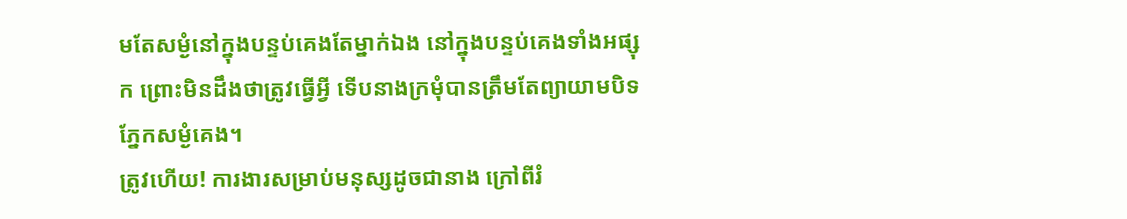មតែសម្ងំនៅក្នុងបន្ទប់គេងតែម្នាក់ឯង នៅក្នុងបន្ទប់គេងទាំងអផ្សុក ព្រោះមិនដឹងថាត្រូវធ្វើអ្វី ទើបនាងក្រមុំបានត្រឹមតែព្យាយាមបិទភ្នែកសម្ងំគេង។
ត្រូវហើយ! ការងារសម្រាប់មនុស្សដូចជានាង ក្រៅពីរំ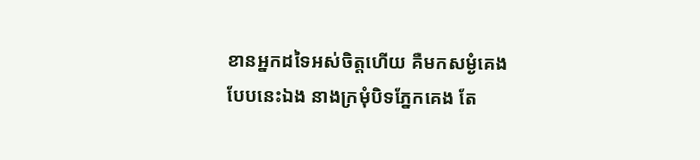ខានអ្នកដទៃអស់ចិត្តហើយ គឺមកសម្ងំគេងបែបនេះឯង នាងក្រមុំបិទភ្នែកគេង តែ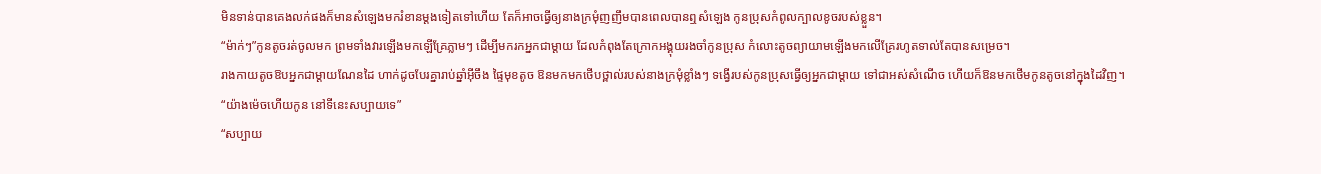មិនទាន់បានគេងលក់ផងក៏មានសំឡេងមករំខានម្ដងទៀតទៅហើយ តែក៏អាចធ្វើឲ្យនាងក្រមុំញញឹមបានពេលបានឮសំឡេង កូនប្រុសកំពូលក្បាលខូចរបស់ខ្លួន។
“ម៉ាក់ៗ”កូនតូចរត់ចូលមក ព្រមទាំងវារឡើងមកឡើគ្រែភ្លាមៗ ដើម្បីមករកអ្នកជាម្ដាយ ដែលកំពុងតែក្រោកអង្គុយរងចាំកូនប្រុស កំលោះតូចព្យាយាមឡើងមកលើគ្រែរហូតទាល់តែបានសម្រេច។
រាងកាយតូចឱបអ្នកជាម្ដាយណែនដៃ ហាក់ដូចបែរគ្នារាប់ឆ្នាំអ៊ីចឹង ផ្ទៃមុខតូច ឱនមកមកថើបថ្ពាល់របស់នាងក្រមុំខ្លាំងៗ ទង្វើរបស់កូនប្រុសធ្វើឲ្យអ្នកជាម្ដាយ ទៅជាអស់សំណើច ហើយក៏ឱនមកថើមកូនតូចនៅក្នុងដៃវិញ។
“យ៉ាងម៉េចហើយកូន នៅទីនេះសប្បាយទេ”
“សប្បាយ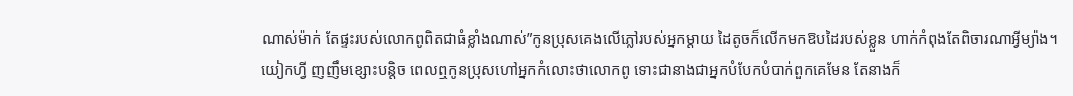ណាស់ម៉ាក់ តែផ្ទះរបស់លោកពូពិតជាធំខ្លាំងណាស់”កូនប្រុសគេងលើភ្លៅរបស់អ្នកម្ដាយ ដៃតូចក៏លើកមកឱបដៃរបស់ខ្លួន ហាក់កំពុងតែពិចារណាអ្វីម្យ៉ាង។
យៀកហ្វី ញញឹមខ្សោះបន្តិច ពេលឮកូនប្រុសហៅអ្នកកំលោះថាលោកពូ ទោះជានាងជាអ្នកបំបែកបំបាក់ពួកគេមែន តែនាងក៏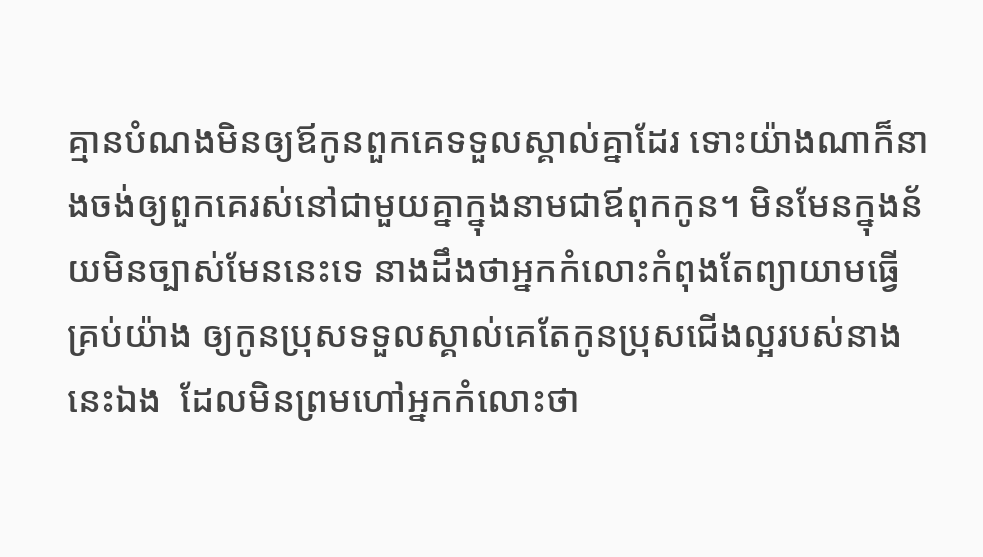គ្មានបំណងមិនឲ្យឪកូនពួកគេទទួលស្គាល់គ្នាដែរ ទោះយ៉ាងណាក៏នាងចង់ឲ្យពួកគេរស់នៅជាមួយគ្នាក្នុងនាមជាឪពុកកូន។ មិនមែនក្នុងន័យមិនច្បាស់មែននេះទេ នាងដឹងថាអ្នកកំលោះកំពុងតែព្យាយាមធ្វើគ្រប់យ៉ាង ឲ្យកូនប្រុសទទួលស្គាល់គេតែកូនប្រុសជើងល្អរបស់នាងនេះឯង  ដែលមិនព្រមហៅអ្នកកំលោះថា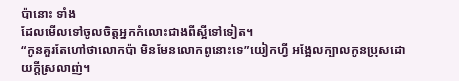ប៉ានោះ ទាំង
ដែលមើលទៅចូលចិត្តអ្នកកំលោះជាងពីស្អីទៅទៀត។
“កូនគួរតែហៅថាលោកប៉ា មិនមែនលោកពូនោះទេ”យៀកហ្វី អង្អែលក្បាលកូនប្រុសដោយក្ដីស្រលាញ់។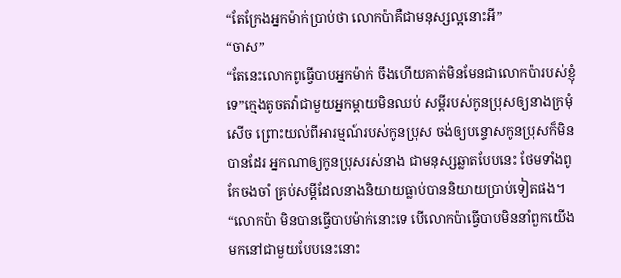“តែក្រែងអ្នកម៉ាក់ប្រាប់ថា លោកប៉ាគឺជាមនុស្សល្អនោះអី”
“ចាស”
“តែនេះលោកពូធ្វើបាបអ្នកម៉ាក់ ចឹងហើយគាត់មិនមែនជាលោកប៉ារបស់ខ្ញុំទេ”ក្មេងតូចតវ៉ាជាមួយអ្នកម្ដាយមិនឈប់ សម្ដីរបស់កូនប្រុសឲ្យនាងក្រមុំសើច ព្រោះយល់ពីអារម្មណ៍របស់កូនប្រុស ចង់ឲ្យបន្ទោសកូនប្រុសក៏មិនបានដែរ អ្នកណាឲ្យកូនប្រុសរស់នាង ជាមនុស្សឆ្លាតបែបនេះ ថែមទាំងពូកែចងចាំ គ្រប់សម្ដីដែលនាងនិយាយធ្លាប់បាននិយាយប្រាប់ទៀតផង។
“លោកប៉ា មិនបានធ្វើបាបម៉ាក់នោះទេ បើលោកប៉ាធ្វើបាបមិននាំពួកយើងមកនៅជាមួយបែបនេះនោះ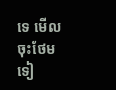ទេ មើលចុះថែមទៀ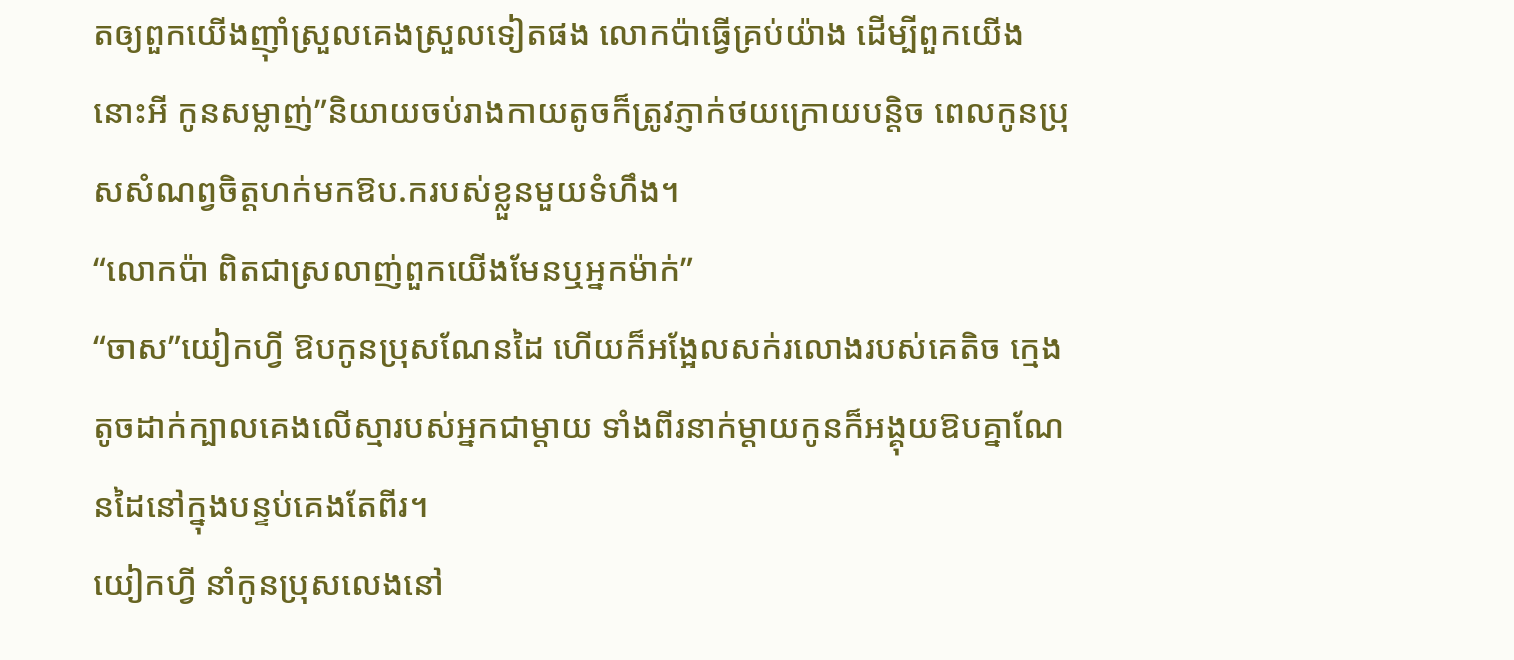តឲ្យពួកយើងញ៉ាំស្រួលគេងស្រួលទៀតផង លោកប៉ាធ្វើគ្រប់យ៉ាង ដើម្បីពួកយើងនោះអី កូនសម្លាញ់”និយាយចប់រាងកាយតូចក៏ត្រូវភ្ញាក់ថយក្រោយបន្តិច ពេលកូនប្រុសសំណព្វចិត្តហក់មកឱប.ករបស់ខ្លួនមួយទំហឹង។
“លោកប៉ា ពិតជាស្រលាញ់ពួកយើងមែនឬអ្នកម៉ាក់”
“ចាស”យៀកហ្វី ឱបកូនប្រុសណែនដៃ ហើយក៏អង្អែលសក់រលោងរបស់គេតិច ក្មេងតូចដាក់ក្បាលគេងលើស្មារបស់អ្នកជាម្ដាយ ទាំងពីរនាក់ម្ដាយកូនក៏អង្គុយឱបគ្នាណែនដៃនៅក្នុងបន្ទប់គេងតែពីរ។
យៀកហ្វី នាំកូនប្រុសលេងនៅ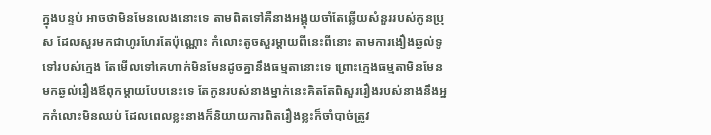ក្នុងបន្ទប់ អាចថាមិនមែនលេងនោះទេ តាមពិតទៅគឺនាងអង្គុយចាំតែឆ្លើយសំនួររបស់កូនប្រុស ដែលសួរមកជាហូរហែរតែប៉ុណ្ណោះ កំលោះតូចសួរម្ដាយពីនេះពីនោះ តាមការងឿងឆ្ងល់ទូទៅរបស់ក្មេង តែមើលទៅគេហាក់មិនមែនដូចគ្នានឹងធម្មតានោះទេ ព្រោះក្មេងធម្មតាមិនមែនមកឆ្ងល់រឿងឪពុកម្ដាយបែបនេះទេ តែកូនរបស់នាងម្នាក់នេះគិតតែពិសួររឿងរបស់នាងនឹងអ្នកកំលោះមិនឈប់ ដែលពេលខ្លះនាងក៏និយាយការពិតរឿងខ្លះក៏ចាំបាច់ត្រូវ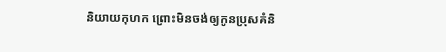និយាយកុហក ព្រោះមិនចង់ឲ្យកូនប្រុសគំនិ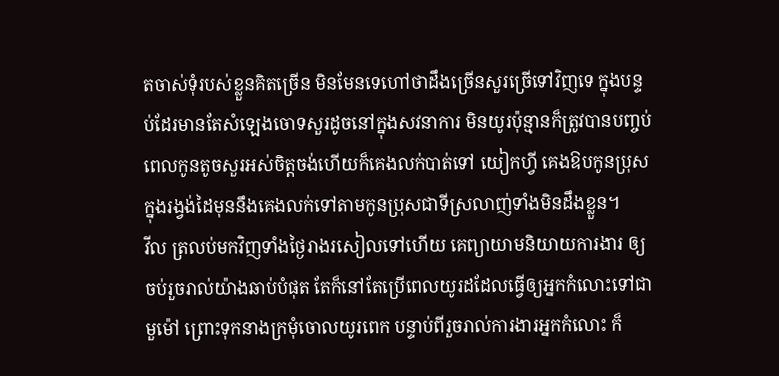តចាស់ទុំរបស់ខ្លួនគិតច្រើន មិនមែនទេហៅថាដឹងច្រើនសួរច្រើទៅវិញទេ ក្នុងបន្ទប់ដែរមានតែសំឡេងចោទសួរដូចនៅក្នុងសវនាការ មិនយូរប៉ុន្មានក៏ត្រូវបានបញ្ចប់ពេលកូនតូចសួរអស់ចិត្តចង់ហើយក៏គេងលក់បាត់ទៅ យៀកហ្វី គេងឱបកូនប្រុសក្នុងរង្វង់ដៃមុននឹងគេងលក់ទៅតាមកូនប្រុសជាទីស្រលាញ់ទាំងមិនដឹងខ្លួន។
វីល ត្រលប់មកវិញទាំងថ្ងៃរាងរសៀលទៅហើយ គេព្យាយាមនិយាយការងារ ឲ្យចប់រួចរាល់យ៉ាងឆាប់បំផុត តែក៏នៅតែប្រើពេលយូរដដែលធ្វើឲ្យអ្នកកំលោះទៅជាមួម៉ៅ ព្រោះទុកនាងក្រមុំចោលយូរពេក បន្ទាប់ពីរួចរាល់ការងារអ្នកកំលោះ ក៏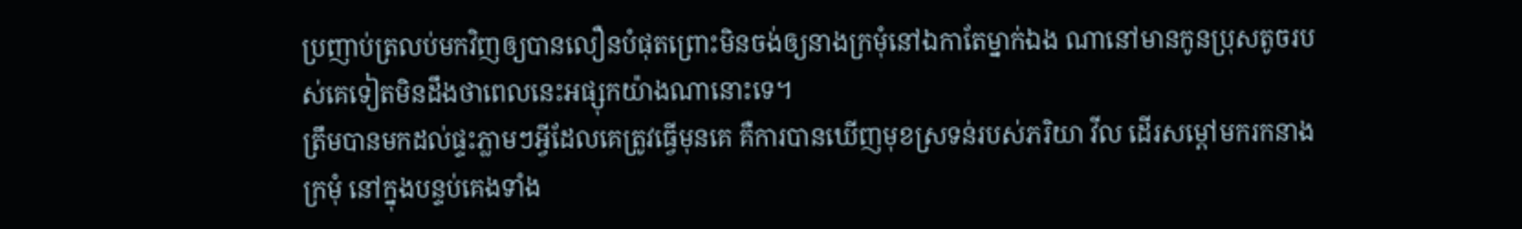ប្រញាប់ត្រលប់មកវិញឲ្យបានលឿនបំផុតព្រោះមិនចង់ឲ្យនាងក្រមុំនៅឯកាតែម្នាក់ឯង ណានៅមានកូនប្រុសតូចរបស់គេទៀតមិនដឹងថាពេលនេះអផ្សុកយ៉ាងណានោះទេ។
ត្រឹមបានមកដល់ផ្ទះភ្លាមៗអ្វីដែលគេត្រូវធ្វើមុនគេ គឺការបានឃើញមុខស្រទន់របស់ភរិយា វីល ដើរសម្ដៅមករកនាងក្រមុំ នៅក្នុងបន្ទប់គេងទាំង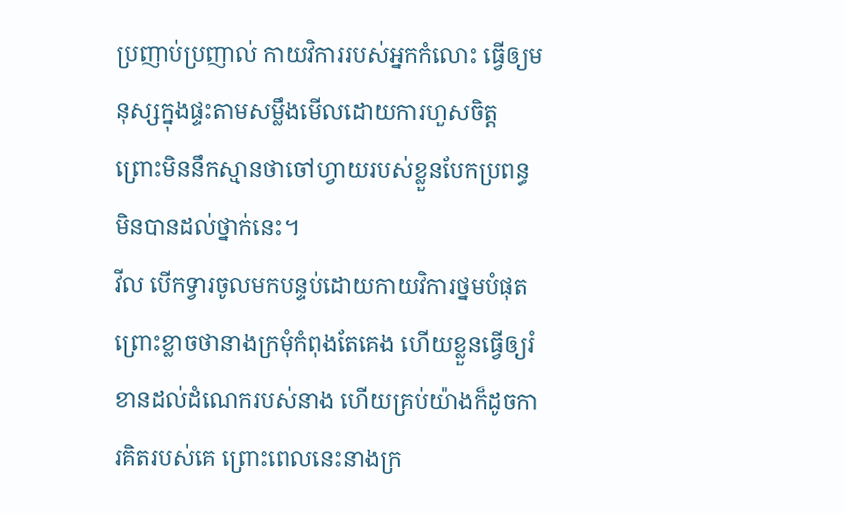ប្រញាប់ប្រញាល់ កាយវិការរបស់អ្នកកំលោះ ធ្វើឲ្យមនុស្សក្នុងផ្ទះតាមសម្លឹងមើលដោយការហួសចិត្ត ព្រោះមិននឹកស្មានថាចៅហ្វាយរបស់ខ្លួនបែកប្រពន្ធមិនបានដល់ថ្នាក់នេះ។
វីល បើកទ្វារចូលមកបន្ទប់ដោយកាយវិការថ្នមបំផុត ព្រោះខ្លាចថានាងក្រមុំកំពុងតែគេង ហើយខ្លួនធ្វើឲ្យរំខានដល់ដំណេករបស់នាង ហើយគ្រប់យ៉ាងក៏ដូចការគិតរបស់គេ ព្រោះពេលនេះនាងក្រ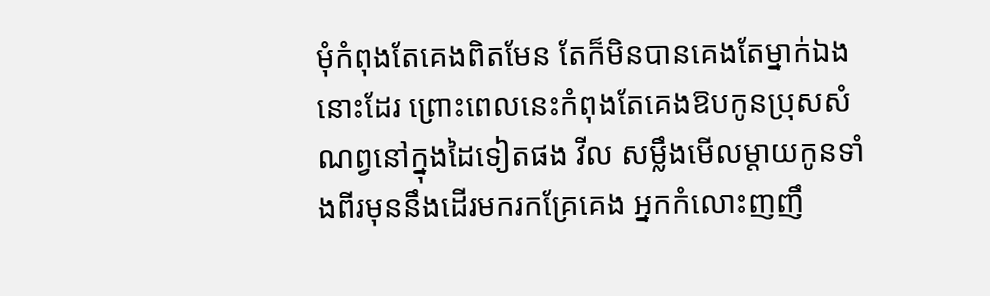មុំកំពុងតែគេងពិតមែន តែក៏មិនបានគេងតែម្នាក់ឯងនោះដែរ ព្រោះពេលនេះកំពុងតែគេងឱបកូនប្រុសសំណព្វនៅក្នុងដៃទៀតផង វីល សម្លឹងមើលម្ដាយកូនទាំងពីរមុននឹងដើរមករកគ្រែគេង អ្នកកំលោះញញឹ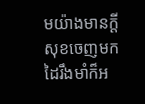មយ៉ាងមានក្ដីសុខចេញមក ដៃរឹងមាំក៏អ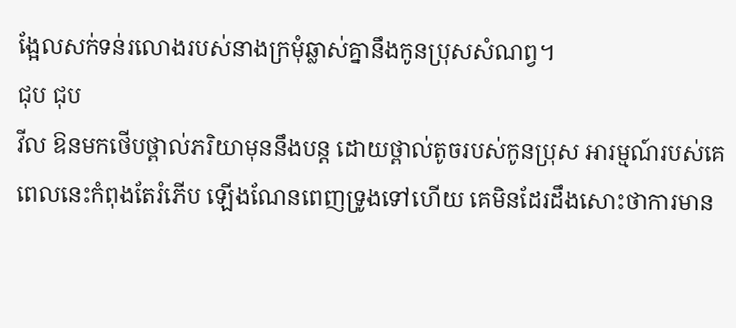ង្អែលសក់ទន់រលោងរបស់នាងក្រមុំឆ្លាស់គ្នានឹងកូនប្រុសសំណព្វ។
ជុប ជុប
វីល ឱនមកថើបថ្ពាល់ភរិយាមុននឹងបន្ត ដោយថ្ពាល់តូចរបស់កូនប្រុស អារម្មណ៍របស់គេពេលនេះកំពុងតែរំភើប ឡើងណែនពេញទ្រូងទៅហើយ គេមិនដែរដឹងសោះថាការមាន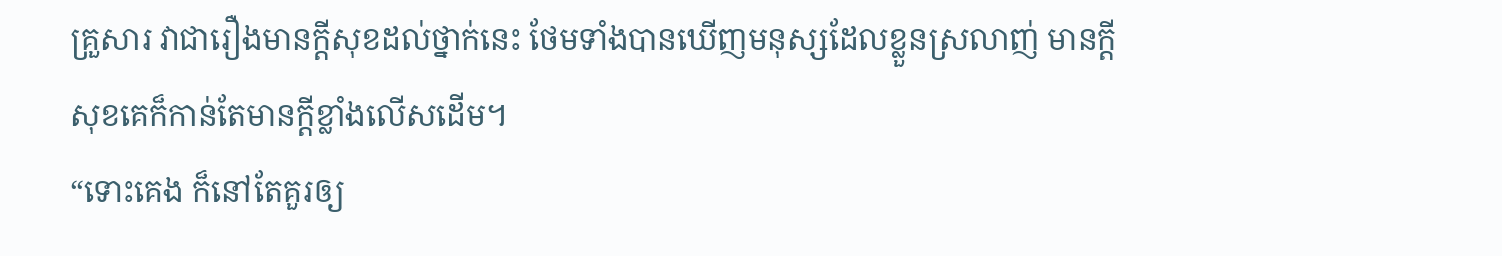គ្រួសារ វាជារឿងមានក្ដីសុខដល់ថ្នាក់នេះ ថែមទាំងបានឃើញមនុស្សដែលខ្លួនស្រលាញ់ មានក្ដីសុខគេក៏កាន់តែមានក្ដីខ្លាំងលើសដើម។
“ទោះគេង ក៏នៅតែគួរឲ្យ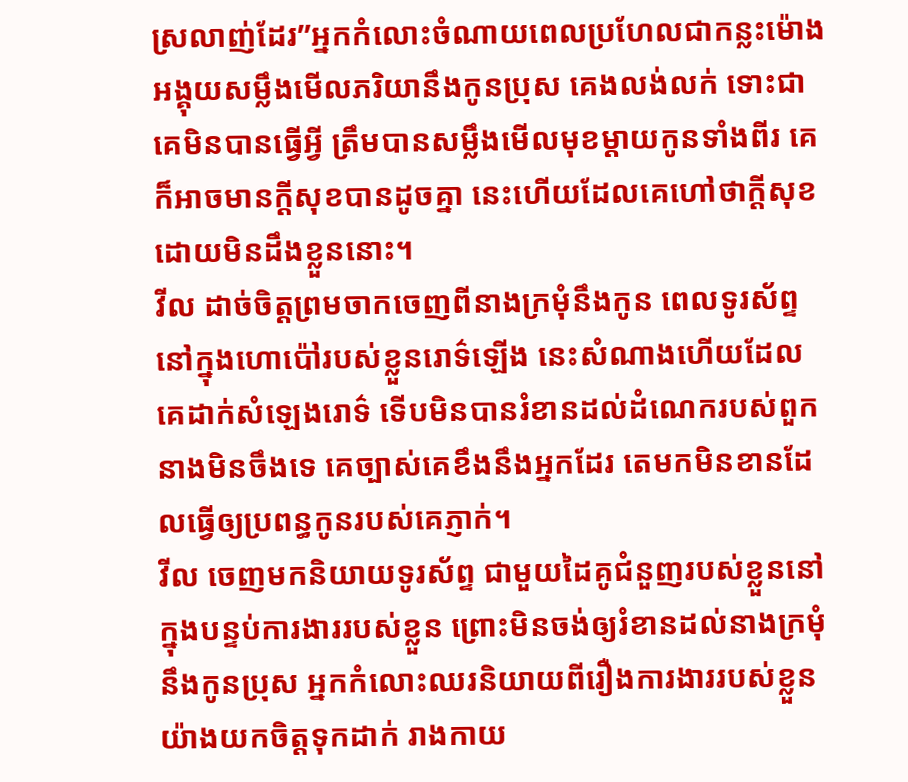ស្រលាញ់ដែរ”អ្នកកំលោះចំណាយពេលប្រហែលជាកន្លះម៉ោង អង្គុយសម្លឹងមើលភរិយានឹងកូនប្រុស គេងលង់លក់ ទោះជាគេមិនបានធ្វើអ្វី ត្រឹមបានសម្លឹងមើលមុខម្ដាយកូនទាំងពីរ គេក៏អាចមានក្ដីសុខបានដូចគ្នា នេះហើយដែលគេហៅថាក្ដីសុខដោយមិនដឹងខ្លួននោះ។
វីល ដាច់ចិត្តព្រមចាកចេញពីនាងក្រមុំនឹងកូន ពេលទូរស័ព្ទនៅក្នុងហោប៉ៅរបស់ខ្លួនរោទ៌ឡើង នេះសំណាងហើយដែលគេដាក់សំឡេងរោទ៌ ទើបមិនបានរំខានដល់ដំណេករបស់ពួកនាងមិនចឹងទេ គេច្បាស់គេខឹងនឹងអ្នកដែរ តេមកមិនខានដែលធ្វើឲ្យប្រពន្ធកូនរបស់គេភ្ញាក់។
វីល ចេញមកនិយាយទូរស័ព្ទ ជាមួយដៃគូជំនួញរបស់ខ្លួននៅក្នុងបន្ទប់ការងាររបស់ខ្លួន ព្រោះមិនចង់ឲ្យរំខានដល់នាងក្រមុំនឹងកូនប្រុស អ្នកកំលោះឈរនិយាយពីរឿងការងាររបស់ខ្លួន យ៉ាងយកចិត្តទុកដាក់ រាងកាយ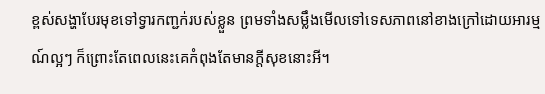ខ្ពស់សង្ហាបែរមុខទៅទ្វារកញ្ជក់របស់ខ្លួន ព្រមទាំងសម្លឹងមើលទៅទេសភាពនៅខាងក្រៅដោយអារម្មណ៍ល្អៗ ក៏ព្រោះតែពេលនេះគេកំពុងតែមានក្ដីសុខនោះអី។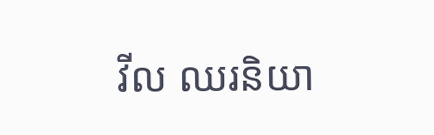វីល ឈរនិយា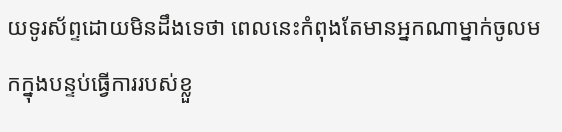យទូរស័ព្ទដោយមិនដឹងទេថា ពេលនេះកំពុងតែមានអ្នកណាម្នាក់ចូលមកក្នុងបន្ទប់ធ្វើការរបស់ខ្លួ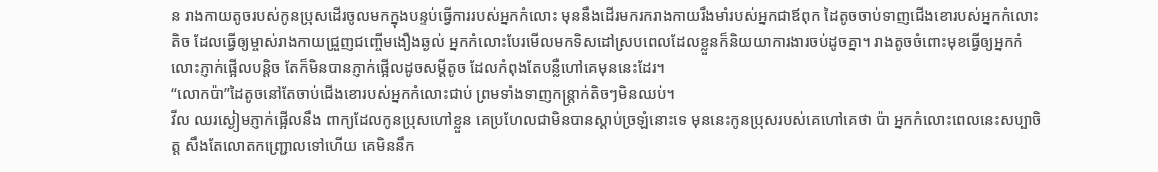ន រាងកាយតូចរបស់កូនប្រុសដើរចូលមកក្នុងបន្ទប់ធ្វើការរបស់អ្នកកំលោះ មុននឹងដើរមករករាងកាយរឹងមាំរបស់អ្នកជាឪពុក ដៃតូចចាប់ទាញជើងខោរបស់អ្នកកំលោះតិច ដែលធ្វើឲ្យម្ចាស់រាងកាយជ្រួញជញ្ចើមងឿងឆ្ងល់ អ្នកកំលោះបែរមើលមកទិសដៅស្របពេលដែលខ្លួនក៏និយយាការងារចប់ដូចគ្នា។ រាងតូចចំពោះមុខធ្វើឲ្យអ្នកកំលោះភ្ញាក់ផ្អើលបន្តិច តែក៏មិនបានភ្ញាក់ផ្អើលដូចសម្ដីតូច ដែលកំពុងតែបន្លឺហៅគេមុននេះដែរ។
“លោកប៉ា”ដៃតូចនៅតែចាប់ជើងខោរបស់អ្នកកំលោះជាប់ ព្រមទាំងទាញកន្រ្តាក់តិចៗមិនឈប់។
វីល ឈរស្ងៀមភ្ញាក់ផ្អើលនឹង ពាក្យដែលកូនប្រុសហៅខ្លួន គេប្រហែលជាមិនបានស្ដាប់ច្រឡំនោះទេ មុននេះកូនប្រុសរបស់គេហៅគេថា ប៉ា អ្នកកំលោះពេលនេះសប្បាចិត្ត សឹងតែលោតកញ្ជ្រោលទៅហើយ គេមិននឹក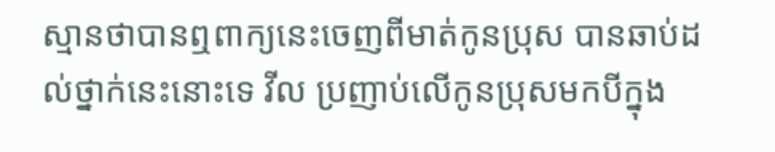ស្មានថាបានឮពាក្យនេះចេញពីមាត់កូនប្រុស បានឆាប់ដល់ថ្នាក់នេះនោះទេ វីល ប្រញាប់លើកូនប្រុសមកបីក្នុង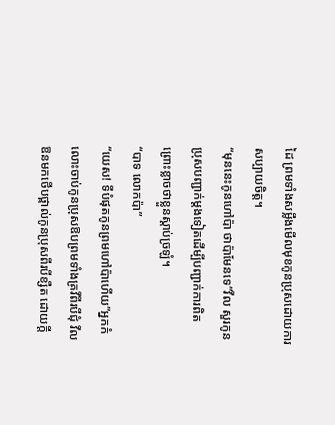ដៃ ព្រមទាំងសម្លឹងមើលមុខកូនប្រុសដោយការសប្បាយចិត្ត។
“មុននេះកូនហៅប៉ា ថាប៉ាមែនទេ”វីល សួរកូនប្រុសបញ្ជាក់ម្ដងទៀតដើម្បីបញ្ជាក់ការពិតព្រោះខ្លាចថាខ្លួនស្ដាប់ច្រឡំ។
“បាទ លោកប៉ា”
“យេស! ទីបំផុតកូនព្រមហៅប៉ាហើយ”អ្នកកំលោះចាប់កូនប្រុសឱបព្រមទាំងគ្រវីពីរបីជុំ វីល ឱនមកថើបថ្ពាល់កូនប្រុសពីរបីខ្សឺត ដោយក្ដី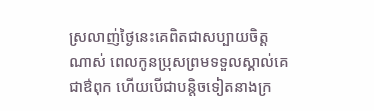ស្រលាញ់ថ្ងៃនេះគេពិតជាសប្បាយចិត្តណាស់ ពេលកូនប្រុសព្រមទទួលស្គាល់គេជាឳពុក ហើយបើជាបន្តិចទៀតនាងក្រ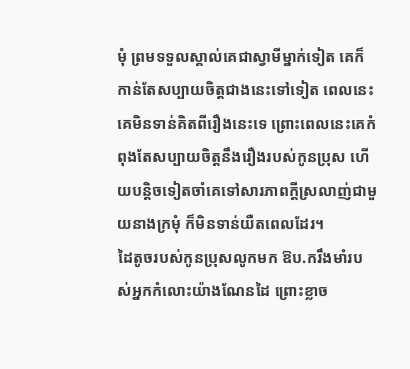មុំ ព្រមទទួលស្គាល់គេជាស្វាមីម្នាក់ទៀត គេក៏កាន់តែសប្បាយចិត្តជាងនេះទៅទៀត ពេលនេះគេមិនទាន់គិតពីរឿងនេះទេ ព្រោះពេលនេះគេកំពុងតែសប្បាយចិត្តនឹងរឿងរបស់កូនប្រុស ហើយបន្តិចទៀតចាំគេទៅសារភាពក្ដីស្រលាញ់ជាមួយនាងក្រមុំ ក៏មិនទាន់យឺតពេលដែរ។
ដៃតូចរបស់កូនប្រុសលូកមក ឱប.ករឹងមាំរបស់អ្នកកំលោះយ៉ាងណែនដៃ ព្រោះខ្លាច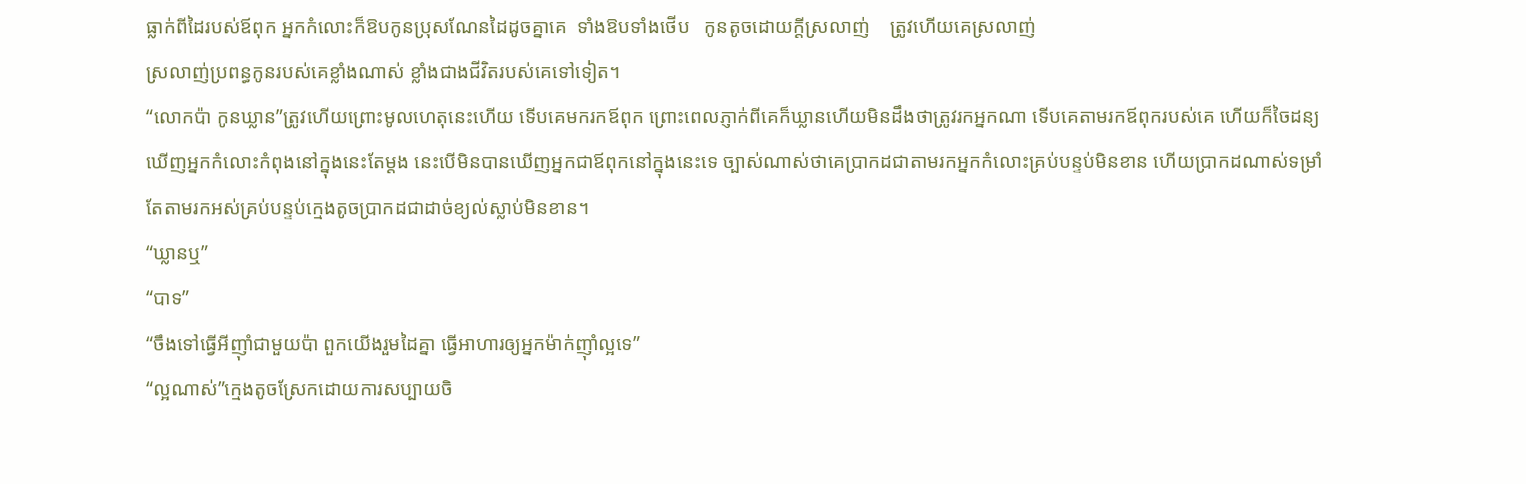ធ្លាក់ពីដៃរបស់ឪពុក អ្នកកំលោះក៏ឱបកូនប្រុសណែនដៃដូចគ្នាគេ  ទាំងឱបទាំងថើប   កូនតូចដោយក្ដីស្រលាញ់    ត្រូវហើយគេស្រលាញ់
ស្រលាញ់ប្រពន្ធកូនរបស់គេខ្លាំងណាស់ ខ្លាំងជាងជីវិតរបស់គេទៅទៀត។
“លោកប៉ា កូនឃ្លាន”ត្រូវហើយព្រោះមូលហេតុនេះហើយ ទើបគេមករកឪពុក ព្រោះពេលភ្ញាក់ពីគេក៏ឃ្លានហើយមិនដឹងថាត្រូវរកអ្នកណា ទើបគេតាមរកឪពុករបស់គេ ហើយក៏ចៃដន្យឃើញអ្នកកំលោះកំពុងនៅក្នុងនេះតែម្ដង នេះបើមិនបានឃើញអ្នកជាឪពុកនៅក្នុងនេះទេ ច្បាស់ណាស់ថាគេប្រាកដជាតាមរកអ្នកកំលោះគ្រប់បន្ទប់មិនខាន ហើយប្រាកដណាស់ទម្រាំតែតាមរកអស់គ្រប់បន្ទប់ក្មេងតូចប្រាកដជាដាច់ខ្យល់ស្លាប់មិនខាន។
“ឃ្លានឬ”
“បាទ”
“ចឹងទៅធ្វើអីញ៉ាំជាមួយប៉ា ពួកយើងរួមដៃគ្នា ធ្វើអាហារឲ្យអ្នកម៉ាក់ញ៉ាំល្អទេ”
“ល្អណាស់”ក្មេងតូចស្រែកដោយការសប្បាយចិ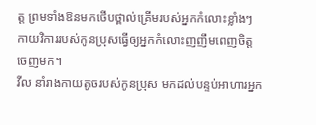ត្ត ព្រមទាំងឱនមកថើបថ្ពាល់គ្រើមរបស់អ្នកកំលោះខ្លាំងៗ កាយវិការរបស់កូនប្រុសធ្វើឲ្យអ្នកកំលោះញញឹមពេញចិត្តចេញមក។
វីល នាំរាងកាយតូចរបស់កូនប្រុស មកដល់បន្ទប់អាហារអ្នក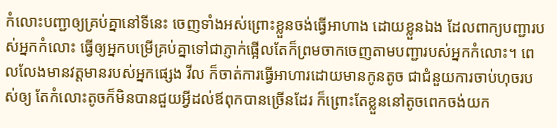កំលោះបញ្ជាឲ្យគ្រប់គ្នានៅទីនេះ ចេញទាំងអស់ព្រោះខ្លួនចង់ធ្វើអាហាង ដោយខ្លួនឯង ដែលពាក្យបញ្ជារបស់អ្នកកំលោះ ធ្វើឲ្យអ្នកបម្រើគ្រប់គ្នាទៅជាភ្ញាក់ផ្អើលតែក៏ព្រមចាកចេញតាមបញ្ជារបស់អ្នកកំលោះ។ ពេលលែងមានវត្តមានរបស់អ្នកផ្សេង វីល ក៏ចាត់ការធ្វើអាហារដោយមានកូនតូច ជាជំនួយការចាប់ហុចរបស់ឲ្យ តែកំលោះតូចក៏មិនបានជួយអ្វីដល់ឪពុកបានច្រើនដែរ ក៏ព្រោះតែខ្លួននៅតូចពេកចង់យក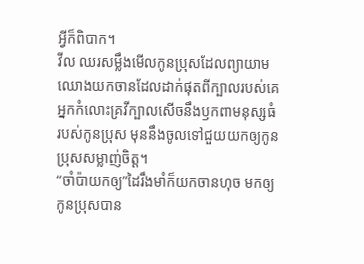អ្វីក៏ពិបាក។
វីល ឈរសម្លឹងមើលកូនប្រុសដែលព្យាយាមឈោងយកចានដែលដាក់ផុតពីក្បាលរបស់គេ អ្នកកំលោះគ្រវីក្បាលសើចនឹងឫកពាមនុស្សធំរបស់កូនប្រុស មុននឹងចូលទៅជួយយកឲ្យកូនប្រុសសម្លាញ់ចិត្ត។
“ចាំប៉ាយកឲ្យ”ដៃរឹងមាំក៏យកចានហុច មកឲ្យកូនប្រុសបាន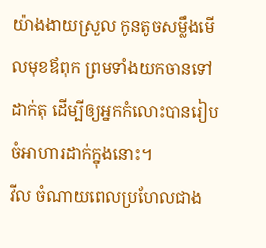យ៉ាងងាយស្រួល កូនតូចសម្លឹងមើលមុខឪពុក ព្រមទាំងយកចានទៅដាក់តុ ដើម្បីឲ្យអ្នកកំលោះបានរៀបចំអាហារដាក់ក្នុងនោះ។
វីល ចំណាយពេលប្រហែលជាង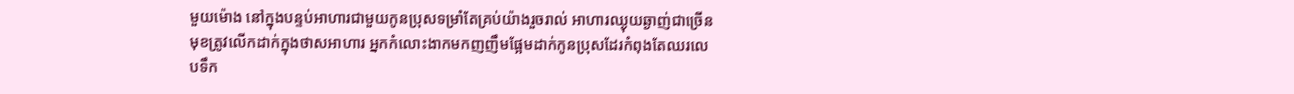មួយម៉ោង នៅក្នុងបន្ទប់អាហារជាមួយកូនប្រុសទម្រាំតែគ្រប់យ៉ាងរួចរាល់ អាហារឈ្ងុយឆ្ងាញ់ជាច្រើនមុខត្រូវលើកដាក់ក្នុងថាសអាហារ អ្នកកំលោះងាកមកញញឹមផ្អែមដាក់កូនប្រុសដែរកំពុងតែឈរលេបទឹក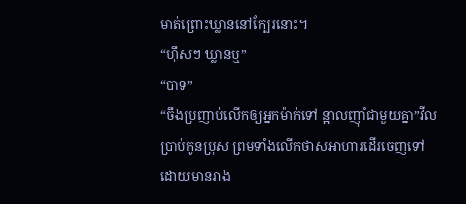មាត់ព្រោះឃ្លាននៅក្បែរនោះ។
“ហ៊ឹសៗ ឃ្លានឬ”
“បាទ”
“ចឹងប្រញាប់លើកឲ្យអ្នកម៉ាក់ទៅ ន្អាលញ៉ាំជាមួយគ្នា”វីល ប្រាប់កូនប្រុស ព្រមទាំងលើកថាសអាហារដើរចេញទៅ ដោយមានរាង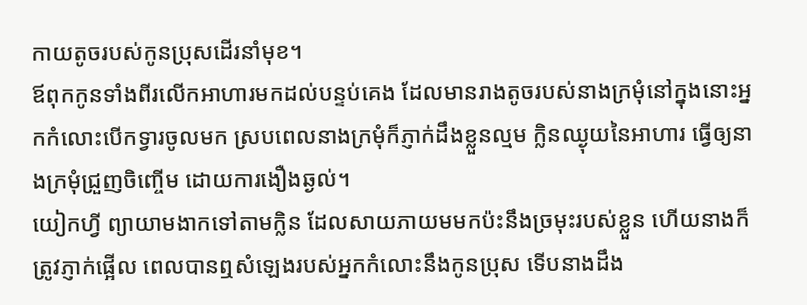កាយតូចរបស់កូនប្រុសដើរនាំមុខ។
ឪពុកកូនទាំងពីរលើកអាហារមកដល់បន្ទប់គេង ដែលមានរាងតូចរបស់នាងក្រមុំនៅក្នុងនោះអ្នកកំលោះបើកទ្វារចូលមក ស្របពេលនាងក្រមុំក៏ភ្ញាក់ដឹងខ្លួនល្មម ក្លិនឈ្ងុយនៃអាហារ ធ្វើឲ្យនាងក្រមុំជ្រួញចិញ្ចើម ដោយការងឿងឆ្ងល់។
យៀកហ្វី ព្យាយាមងាកទៅតាមក្លិន ដែលសាយភាយមមកប៉ះនឹងច្រមុះរបស់ខ្លួន ហើយនាងក៏ត្រូវភ្ញាក់ផ្អើល ពេលបានឮសំឡេងរបស់អ្នកកំលោះនឹងកូនប្រុស ទើបនាងដឹង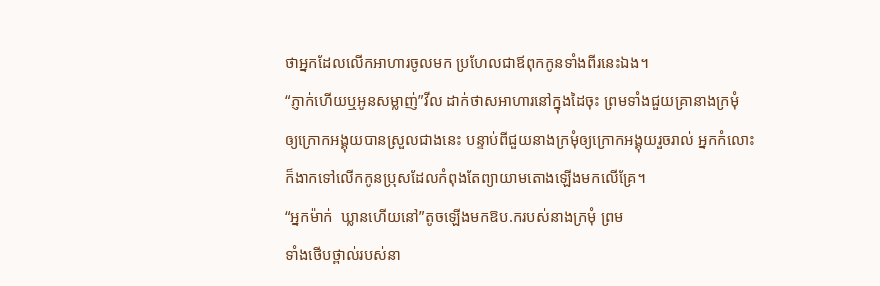ថាអ្នកដែលលើកអាហារចូលមក ប្រហែលជាឪពុកកូនទាំងពីរនេះឯង។
“ភ្ញាក់ហើយឬអូនសម្លាញ់”វីល ដាក់ថាសអាហារនៅក្នុងដៃចុះ ព្រមទាំងជួយគ្រានាងក្រមុំ ឲ្យក្រោកអង្គុយបានស្រួលជាងនេះ បន្ទាប់ពីជួយនាងក្រមុំឲ្យក្រោកអង្គុយរួចរាល់ អ្នកកំលោះក៏ងាកទៅលើកកូនប្រុសដែលកំពុងតែព្យាយាមតោងឡើងមកលើគ្រែ។
“អ្នកម៉ាក់  ឃ្លានហើយនៅ”តូចឡើងមកឱប.ករបស់នាងក្រមុំ ព្រម
ទាំងថើបថ្ពាល់របស់នា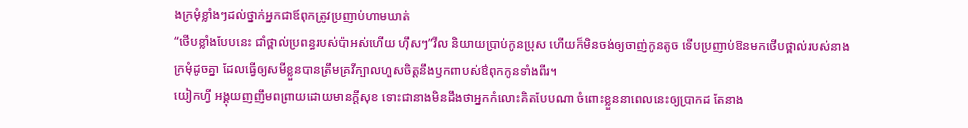ងក្រមុំខ្លាំងៗដល់ថ្នាក់អ្នកជាឪពុកត្រូវប្រញាប់ហាមឃាត់
“ថើបខ្លាំងបែបនេះ ជាំថ្ពាល់ប្រពន្ធរបស់ប៉ាអស់ហើយ ហ៊ឹសៗ”វីល និយាយប្រាប់កូនប្រុស ហើយក៏មិនចង់ឲ្យចាញ់កូនតូច ទើបប្រញាប់ឱនមកថើបថ្ពាល់របស់នាងក្រមុំដូចគ្នា ដែលធ្វើឲ្យសមីខ្លួនបានត្រឹមគ្រវីក្បាលហួសចិត្តនឹងឫកពាបស់ឳពុកកូនទាំងពីរ។
យៀកហ្វី អង្គុយញញឹមពព្រាយដោយមានក្ដីសុខ ទោះជានាងមិនដឹងថាអ្នកកំលោះគិតបែបណា ចំពោះខ្លួននាពេលនេះឲ្យប្រាកដ តែនាង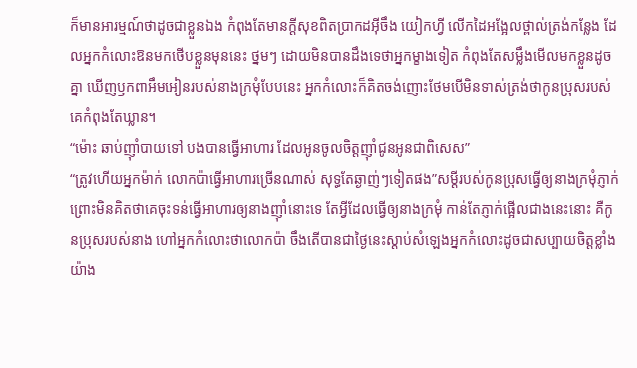ក៏មានអារម្មណ៍ថាដូចជាខ្លួនឯង កំពុងតែមានក្ដីសុខពិតប្រាកដអ៊ីចឹង យៀកហ្វី លើកដៃអង្អែលថ្ពាល់ត្រង់កន្លែង ដែលអ្នកកំលោះឱនមកថើបខ្លួនមុននេះ ថ្នមៗ ដោយមិនបានដឹងទេថាអ្នកម្ខាងទៀត កំពុងតែសម្លឹងមើលមកខ្លួនដូចគ្នា ឃើញឫកពាអឹមអៀនរបស់នាងក្រមុំបែបនេះ អ្នកកំលោះក៏គិតចង់ញោះថែមបើមិនទាស់ត្រង់ថាកូនប្រុសរបស់គេកំពុងតែឃ្លាន។
“ម៉ោះ ឆាប់ញ៉ាំបាយទៅ បងបានធ្វើអាហារ ដែលអូនចូលចិត្តញ៉ាំជូនអូនជាពិសេស”
“ត្រូវហើយអ្នកម៉ាក់ លោកប៉ាធ្វើអាហារច្រើនណាស់ សុទ្ធតែឆ្ងាញ់ៗទៀតផង”សម្ដីរបស់កូនប្រុសធ្វើឲ្យនាងក្រមុំភ្ញាក់ ព្រោះមិនគិតថាគេចុះទន់ធ្វើអាហារឲ្យនាងញ៉ាំនោះទេ តែអ្វីដែលធ្វើឲ្យនាងក្រមុំ កាន់តែភ្ញាក់ផ្អើលជាងនេះនោះ គឺកូនប្រុសរបស់នាង ហៅអ្នកកំលោះថាលោកប៉ា ចឹងតើបានជាថ្ងៃនេះស្ដាប់សំឡេងអ្នកកំលោះដូចជាសប្បាយចិត្តខ្លាំងយ៉ាង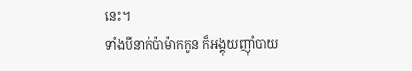នេះ។
ទាំងបីនាក់ប៉ាម៉ាកកូន ក៏អង្គុយញ៉ាំបាយ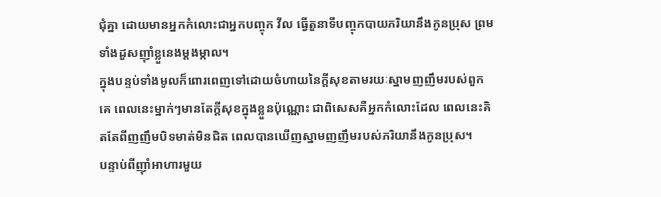ជុំគ្នា ដោយមានអ្នកកំលោះជាអ្នកបញ្ចុក វីល ធ្វើតួនាទីបញ្ចុកបាយភរិយានឹងកូនប្រុស ព្រមទាំងដួសញ៉ាំខ្លួនេងម្ដងម្កាល។
ក្នុងបន្ទប់ទាំងមូលក៏ពោរពេញទៅដោយចំហាយនៃក្ដីសុខតាមរយៈស្នាមញញឹមរបស់ពួកគេ ពេលនេះម្នាក់ៗមានតែក្ដីសុខក្នុងខ្លួនប៉ុណ្ណោះ ជាពិសេសគឺអ្នកកំលោះដែល ពេលនេះគិតតែពីញញឹមបិទមាត់មិនជិត ពេលបានឃើញស្នាមញញឹមរបស់ភរិយានឹងកូនប្រុស។
បន្ទាប់ពីញ៉ាំអាហារមួយ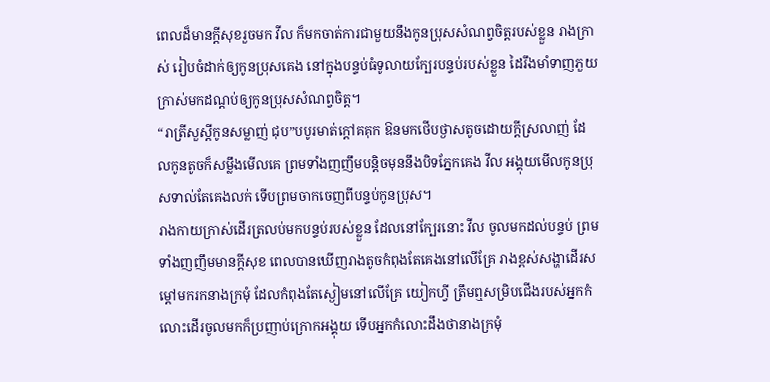ពេលដ៏មានក្ដីសុខរួចមក វីល ក៏មកចាត់ការជាមួយនឹងកូនប្រុសសំណព្វចិត្តរបស់ខ្លួន រាងក្រាស់ រៀបចំដាក់ឲ្យកូនប្រុសគេង នៅក្នុងបន្ទប់ធំទូលាយក្បែរបន្ទប់របស់ខ្លួន ដៃរឹងមាំទាញភួយក្រាស់មកដណ្ដប់ឲ្យកូនប្រុសសំណព្វចិត្ត។
“រាត្រីសួស្ដីកូនសម្លាញ់ ជុប”បបូរមាត់ក្ដៅគគុក ឱនមកថើបថ្ងាសតូចដោយក្ដីស្រលាញ់ ដែលកូនតូចក៏សម្លឹងមើលគេ ព្រមទាំងញញឹមបន្តិចមុននឹងបិទភ្នែកគេង វីល អង្គុយមើលកូនប្រុសទាល់តែគេងលក់ ទើបព្រមចាកចេញពីបន្ទប់កូនប្រុស។
រាងកាយក្រាស់ដើរត្រលប់មកបន្ទប់របស់ខ្លួន ដែលនៅក្បែរនោះ វីល ចូលមកដល់បន្ទប់ ព្រមទាំងញញឹមមានក្ដីសុខ ពេលបានឃើញរាងតូចកំពុងតែគេងនៅលើគ្រែ រាងខ្ពស់សង្ហាដើរសម្ដៅមករកនាងក្រមុំ ដែលកំពុងតែស្ងៀមនៅលើគ្រែ យៀកហ្វី ត្រឹមឮសម្រិបជើងរបស់អ្នកកំលោះដើរចូលមកក៏ប្រញាប់ក្រោកអង្គុយ ទើបអ្នកកំលោះដឹងថានាងក្រមុំ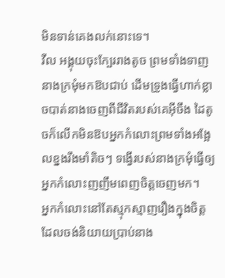មិនទាន់គេងលក់នោះទេ។
វីល អង្គុយចុះក្បែររាងតូច ព្រមទាំងទាញនាងក្រមុំមកឱបជាប់ ដើមទ្រូងធ្វើហាក់ខ្លាចបាត់នាងចេញពីជីវិតរបស់គេអ៊ីចឹង ដៃតូចក៏លើកមិនឱបអ្នកកំលោះព្រមទាំងអង្អែលខ្នងរឹងមាំតិចៗ ទង្វើរបស់នាងក្រមុំធ្វើឲ្យអ្នកកំលោះញញឹមពេញចិត្តចេញមក។
អ្នកកំលោះនៅតែស្មុកស្មាញរឿងក្នុងចិត្ត ដែលចង់និយាយប្រាប់នាង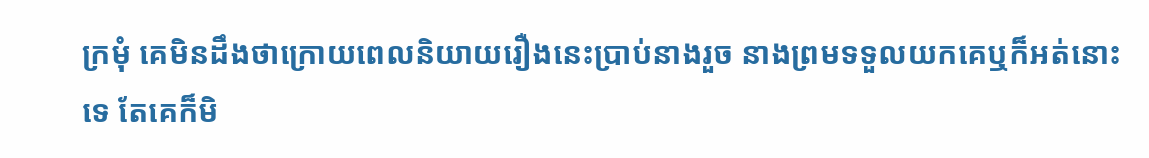ក្រមុំ គេមិនដឹងថាក្រោយពេលនិយាយរឿងនេះប្រាប់នាងរួច នាងព្រមទទួលយកគេឬក៏អត់នោះទេ តែគេក៏មិ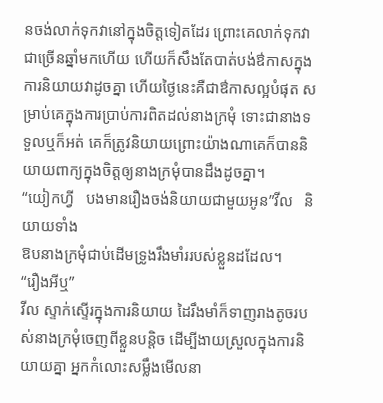នចង់លាក់ទុកវានៅក្នុងចិត្តទៀតដែរ ព្រោះគេលាក់ទុកវាជាច្រើនឆ្នាំមកហើយ ហើយក៏សឹងតែបាត់បង់ឳកាសក្នុងការនិយាយវាដូចគ្នា ហើយថ្ងៃនេះគឺជាឳកាសល្អបំផុត សម្រាប់គេក្នុងការប្រាប់ការពិតដល់នាងក្រមុំ ទោះជានាងទទួលឬក៏អត់ គេក៏ត្រូវនិយាយព្រោះយ៉ាងណាគេក៏បាននិយាយពាក្យក្នុងចិត្តឲ្យនាងក្រមុំបានដឹងដូចគ្នា។
“យៀកហ្វី   បងមានរឿងចង់និយាយជាមួយអូន”វីល   និយាយទាំង
ឱបនាងក្រមុំជាប់ដើមទ្រូងរឹងមាំររបស់ខ្លួនដដែល។
“រឿងអីឬ”
វីល ស្ទាក់ស្ទើរក្នុងការនិយាយ ដៃរឹងមាំក៏ទាញរាងតូចរបស់នាងក្រមុំចេញពីខ្លួនបន្តិច ដើម្បីងាយស្រួលក្នុងការនិយាយគ្នា អ្នកកំលោះសម្លឹងមើលនា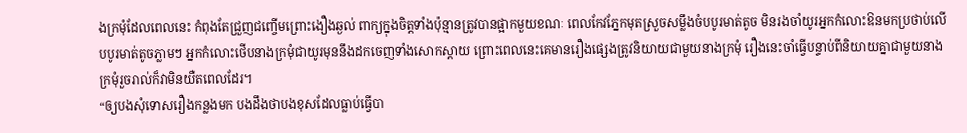ងក្រមុំដែលពេលនេះ កំពុងតែជ្រួញជញ្ចើមព្រោះងឿងឆ្ងល់ ពាក្យក្នុងចិត្តទាំងប៉ុន្មានត្រូវបានផ្អាកមួយខណៈ ពេលកែវភ្នែកមុតស្រួចសម្លឹងចំបបូរមាត់តូច មិនរងចាំយូរអ្នកកំលោះឱនមកប្រថាប់លើបបូរមាត់តូចភ្លាមៗ អ្នកកំលោះថើបនាងក្រមុំជាយូរមុននឹងដកចេញទាំងសោកស្ដាយ ព្រោះពេលនេះគេមានរឿងផ្សេងត្រូវនិយាយជាមួយនាងក្រមុំ រឿងនេះចាំធ្វើបន្ទាប់ពីនិយាយគ្នាជាមួយនាងក្រមុំរួចរាល់ក៏វាមិនយឺតពេលដែរ។
“ឲ្យបងសុំទោសរឿងកន្លងមក បងដឹងថាបងខុសដែលធ្លាប់ធ្វើបា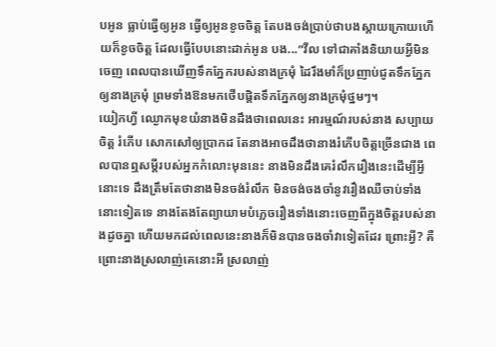បអូន ធ្លាប់ធ្វើឲ្យអូន ធ្វើឲ្យអូនខូចចិត្ត តែបងចង់ប្រាប់ថាបងស្ដាយក្រោយហើយក៏ខូចចិត្ត ដែលធ្វើបែបនោះដាក់អូន បង...”វីល ទៅជាគាំងនិយាយអ្វីមិនចេញ ពេលបានឃើញទឹកភ្នែករបស់នាងក្រមុំ ដៃរឹងមាំក៏ប្រញាប់ជូតទឹកភ្នែកឲ្យនាងក្រមុំ ព្រមទាំងឱនមកថើបផ្ដិតទឹកភ្នែកឲ្យនាងក្រមុំថ្នមៗ។
យៀកហ្វី ឈ្ងោកមុខយំនាងមិនដឹងថាពេលនេះ អារម្មណ៍របស់នាង សប្បាយចិត្ត រំភើប សោកសៅឲ្យប្រាកដ តែនាងអាចដឹងថានាងរំភើបចិត្តច្រើនជាង ពេលបានឮសម្ដីរបស់អ្នកកំលោះមុននេះ នាងមិនដឹងគេរំលឹករឿងនេះដើម្បីអ្វីនោះទេ ដឹងត្រឹមតែថានាងមិនចង់រំលឹក មិនចង់ចងចាំនូវរឿងឈឺចាប់ទាំងនោះទៀតទេ នាងតែងតែព្យាយាមបំភ្លេចរឿងទាំងនោះចេញពីក្នុងចិត្តរបស់នាងដូចគ្នា ហើយមកដល់ពេលនេះនាងក៏មិនបានចងចាំវាទៀតដែរ ព្រោះអ្វី? គឺព្រោះនាងស្រលាញ់គេនោះអី ស្រលាញ់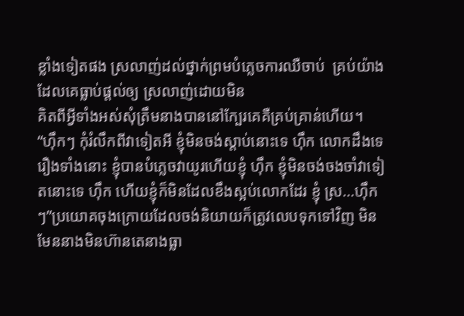ខ្លាំងទៀតផង ស្រលាញ់ដល់ថ្នាក់ព្រមបំភ្លេចការឈឺចាប់  គ្រប់យ៉ាងដែលគេធ្លាប់ផ្ដល់ឲ្យ ស្រលាញ់ដោយមិន
គិតពីអ្វីទាំងអស់សុំត្រឹមនាងបាននៅក្បែរគេគឺគ្រប់គ្រាន់ហើយ។
“ហ៊ឹកៗ កុំរំលឹកពីវាទៀតអី ខ្ញុំមិនចង់ស្ដាប់នោះទេ ហ៊ឹក លោកដឹងទេរឿងទាំងនោះ ខ្ញុំបានបំភ្លេចវាយូរហើយខ្ញុំ ហ៊ឹក ខ្ញុំមិនចង់ចងចាំវាទៀតនោះទេ ហ៊ឹក ហើយខ្ញុំក៏មិនដែលខឹងស្អប់លោកដែរ ខ្ញុំ ស្រ...ហ៊ឹកៗ”ប្រយោគចុងក្រោយដែលចង់និយាយក៏ត្រូវលេបទុកទៅវិញ មិនមែននាងមិនហ៊ានតេនាងធ្លា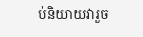ប់និយាយវារួច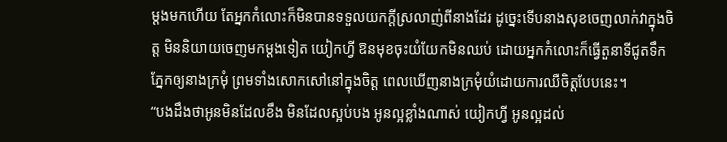ម្ដងមកហើយ តែអ្នកកំលោះក៏មិនបានទទួលយកក្ដីស្រលាញ់ពីនាងដែរ ដូច្នេះទើបនាងសុខចេញលាក់វាក្នុងចិត្ត មិននិយាយចេញមកម្ដងទៀត យៀកហ្វី ឱនមុខចុះយំយែកមិនឈប់ ដោយអ្នកកំលោះក៏ធ្វើតួនាទីជូតទឹកភ្នែកឲ្យនាងក្រមុំ ព្រមទាំងសោកសៅនៅក្នុងចិត្ត ពេលឃើញនាងក្រមុំយំដោយការឈឺចិត្តបែបនេះ។
“បងដឹងថាអូនមិនដែលខឹង មិនដែលស្អប់បង អូនល្អខ្លាំងណាស់ យៀកហ្វី អូនល្អដល់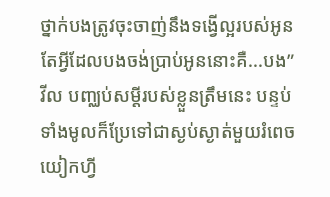ថ្នាក់បងត្រូវចុះចាញ់នឹងទង្វើល្អរបស់អូន តែអ្វីដែលបងចង់ប្រាប់អូននោះគឺ...បង”
វីល បញ្ឈប់សម្ដីរបស់ខ្លួនត្រឹមនេះ បន្ទប់ទាំងមូលក៏ប្រែទៅជាស្ងប់ស្ងាត់មួយរំពេច យៀកហ្វី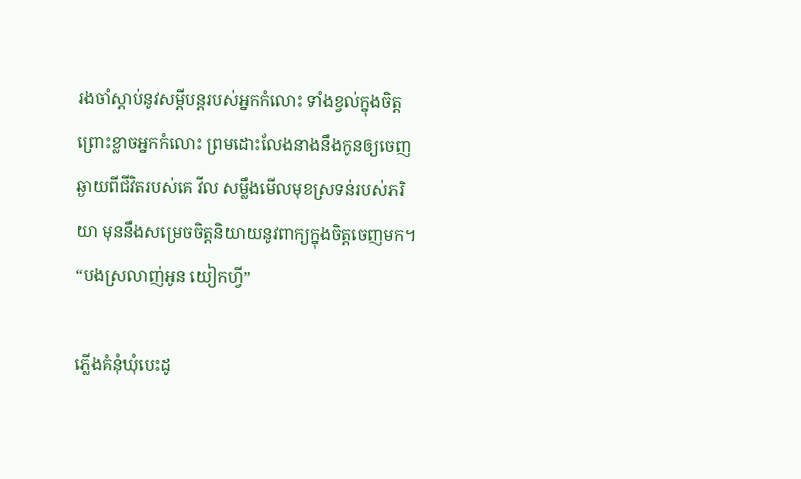រងចាំស្ដាប់នូវសម្ដីបន្តរបស់អ្នកកំលោះ ទាំងខ្វល់ក្នុងចិត្ត ព្រោះខ្លាចអ្នកកំលោះ ព្រមដោះលែងនាងនឹងកូនឲ្យចេញឆ្ងាយពីជីវិតរបស់គេ វីល សម្លឹងមើលមុខស្រទន់របស់ភរិយា មុននឹងសម្រេចចិត្តនិយាយនូវពាក្យក្នុងចិត្តចេញមក។
“បងស្រលាញ់អូន យៀកហ្វី”

ភ្លើងគំនុំឃុំបេះដូ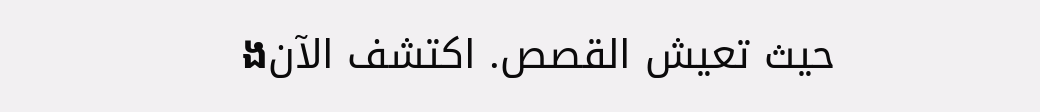ងحيث تعيش القصص. اكتشف الآن